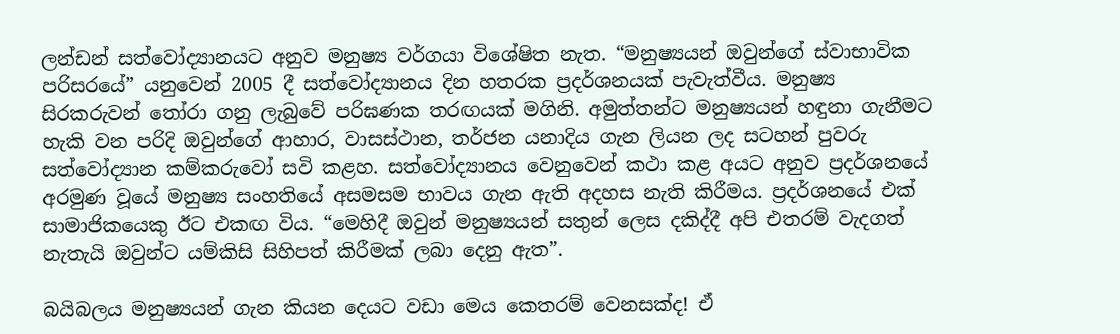ලන්ඩන් සත්වෝද්‍යානයට අනුව මනුෂ්‍ය වර්ගයා විශේෂිත නැත. “මනුෂ්‍යයන් ඔවුන්ගේ ස්වාභාවික පරිසරයේ” යනුවෙන් 2005 දී සත්වෝද්‍යානය දින හතරක ප්‍රදර්ශනයක් පැවැත්වීය. මනුෂ්‍ය සිරකරුවන් තෝරා ගනු ලැබුවේ පරිඝණක තරඟයක් මගිනි. අමුත්තන්ට මනුෂ්‍යයන් හඳුනා ගැනීමට හැකි වන පරිදි ඔවුන්ගේ ආහාර, වාසස්ථාන, තර්ජන යනාදිය ගැන ලියන ලද සටහන් පුවරු සත්වෝද්‍යාන කම්කරුවෝ සවි කළහ. සත්වෝද්‍යානය වෙනුවෙන් කථා කළ අයට අනුව ප්‍රදර්ශනයේ අරමුණ වූයේ මනුෂ්‍ය සංහතියේ අසමසම භාවය ගැන ඇති අදහස නැති කිරීමය. ප්‍රදර්ශනයේ එක් සාමාජිකයෙකු ඊට එකඟ විය. “මෙහිදී ඔවුන් මනුෂ්‍යයන් සතුන් ලෙස දකිද්දී අපි එතරම් වැදගත් නැතැයි ඔවුන්ට යම්කිසි සිහිපත් කිරීමක් ලබා දෙනු ඇත”.

බයිබලය මනුෂ්‍යයන් ගැන කියන දෙයට වඩා මෙය කෙතරම් වෙනසක්ද! ඒ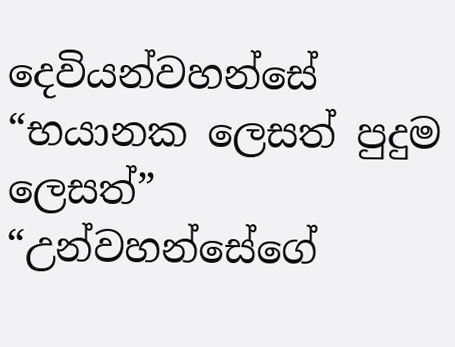දෙවියන්වහන්සේ “භයානක ලෙසත් පුදුම ලෙසත්” “උන්වහන්සේගේ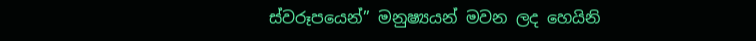ස්වරූපයෙන්” මනුෂ්‍යයන් මවන ලද හෙයිනි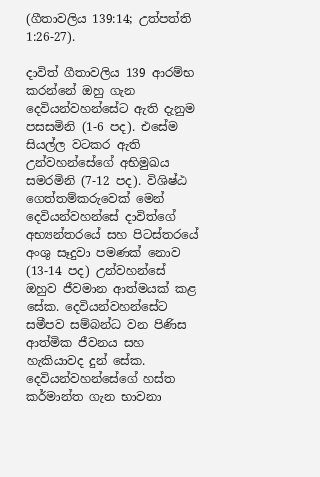(ගීතාවලිය 139:14; උත්පත්ති 1:26-27).

දාවිත් ගීතාවලිය 139 ආරම්භ කරන්නේ ඔහු ගැන දෙවියන්වහන්සේට ඇති දැනුම පසසමිනි (1-6 පද). එසේම සියල්ල වටකර ඇති උන්වහන්සේගේ අභිමුඛය සමරමිනි (7-12 පද). විශිෂ්ඨ ගෙත්තම්කරුවෙක් මෙන් දෙවියන්වහන්සේ දාවිත්ගේ අභ්‍යන්තරයේ සහ පිටස්තරයේ අංශු සෑදුවා පමණක් නොව (13-14 පද) උන්වහන්සේ ඔහුව ජීවමාන ආත්මයක් කළ සේක. දෙවියන්වහන්සේට සමීපව සම්බන්ධ වන පිණිස ආත්මික ජීවනය සහ හැකියාවද දුන් සේක. දෙවියන්වහන්සේගේ හස්ත කර්මාන්ත ගැන භාවනා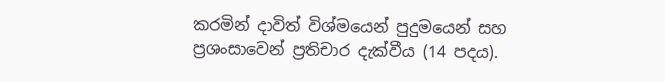කරමින් දාවිත් විශ්මයෙන් පුදුමයෙන් සහ ප්‍රශංසාවෙන් ප්‍රතිචාර දැක්වීය (14 පදය).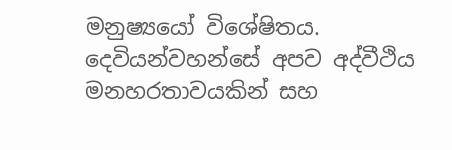මනුෂ්‍යයෝ විශේෂිතය. දෙවියන්වහන්සේ අපව අද්වීථිය මනහරතාවයකින් සහ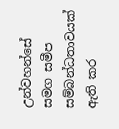උන්වහන්සේ සමග සමීප සම්බන්ධතාවයක් ඇති කර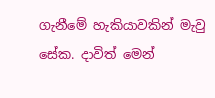ගැනීමේ හැකියාවකින් මැවු සේක. දාවිත් මෙන්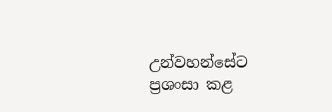උන්වහන්සේට ප්‍රශංසා කළ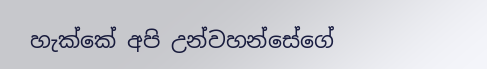හැක්කේ අපි උන්වහන්සේගේ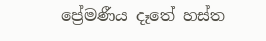ප්‍රේමණීය දෑතේ හස්ත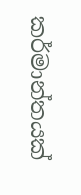කර්මාන්තයක්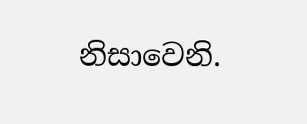නිසාවෙනි.